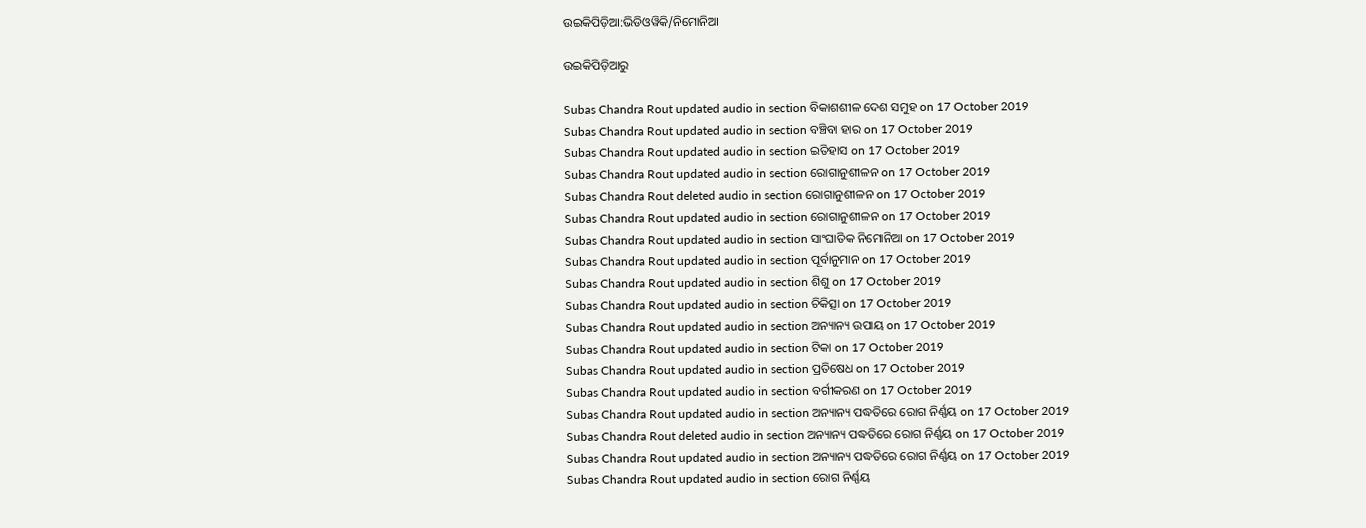ଉଇକିପିଡ଼ିଆ:ଭିଡିଓୱିକି/ନିମୋନିଆ

ଉଇକିପିଡ଼ିଆ‌ରୁ

Subas Chandra Rout updated audio in section ବିକାଶଶୀଳ ଦେଶ ସମୁହ on 17 October 2019
Subas Chandra Rout updated audio in section ବଞ୍ଚିବା ହାର on 17 October 2019
Subas Chandra Rout updated audio in section ଇତିହାସ on 17 October 2019
Subas Chandra Rout updated audio in section ରୋଗାନୁଶୀଳନ on 17 October 2019
Subas Chandra Rout deleted audio in section ରୋଗାନୁଶୀଳନ on 17 October 2019
Subas Chandra Rout updated audio in section ରୋଗାନୁଶୀଳନ on 17 October 2019
Subas Chandra Rout updated audio in section ସାଂଘାତିକ ନିମୋନିଆ on 17 October 2019
Subas Chandra Rout updated audio in section ପୂର୍ବାନୁମାନ on 17 October 2019
Subas Chandra Rout updated audio in section ଶିଶୁ on 17 October 2019
Subas Chandra Rout updated audio in section ଚିକିତ୍ସା on 17 October 2019
Subas Chandra Rout updated audio in section ଅନ୍ୟାନ୍ୟ ଉପାୟ on 17 October 2019
Subas Chandra Rout updated audio in section ଟିକା on 17 October 2019
Subas Chandra Rout updated audio in section ପ୍ରତିଷେଧ on 17 October 2019
Subas Chandra Rout updated audio in section ବର୍ଗୀକରଣ on 17 October 2019
Subas Chandra Rout updated audio in section ଅନ୍ୟାନ୍ୟ ପଦ୍ଧତିରେ ରୋଗ ନିର୍ଣ୍ଣୟ on 17 October 2019
Subas Chandra Rout deleted audio in section ଅନ୍ୟାନ୍ୟ ପଦ୍ଧତିରେ ରୋଗ ନିର୍ଣ୍ଣୟ on 17 October 2019
Subas Chandra Rout updated audio in section ଅନ୍ୟାନ୍ୟ ପଦ୍ଧତିରେ ରୋଗ ନିର୍ଣ୍ଣୟ on 17 October 2019
Subas Chandra Rout updated audio in section ରୋଗ ନିର୍ଣ୍ଣୟ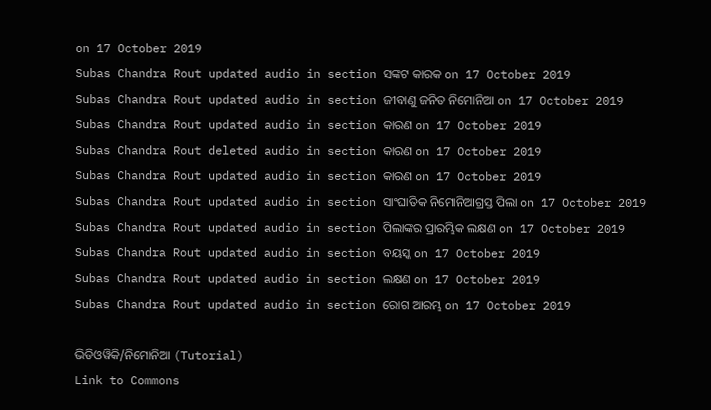on 17 October 2019
Subas Chandra Rout updated audio in section ସଙ୍କଟ କାରକ on 17 October 2019
Subas Chandra Rout updated audio in section ଜୀବାଣୁ ଜନିତ ନିମୋନିଆ on 17 October 2019
Subas Chandra Rout updated audio in section କାରଣ on 17 October 2019
Subas Chandra Rout deleted audio in section କାରଣ on 17 October 2019
Subas Chandra Rout updated audio in section କାରଣ on 17 October 2019
Subas Chandra Rout updated audio in section ସାଂଘାତିକ ନିମୋନିଆଗ୍ରସ୍ତ ପିଲା on 17 October 2019
Subas Chandra Rout updated audio in section ପିଲାଙ୍କର ପ୍ରାରମ୍ଭିକ ଲକ୍ଷଣ on 17 October 2019
Subas Chandra Rout updated audio in section ବୟସ୍କ on 17 October 2019
Subas Chandra Rout updated audio in section ଲକ୍ଷଣ on 17 October 2019
Subas Chandra Rout updated audio in section ରୋଗ ଆରମ୍ଭ on 17 October 2019

ଭିଡିଓୱିକି/ନିମୋନିଆ (Tutorial)
Link to Commons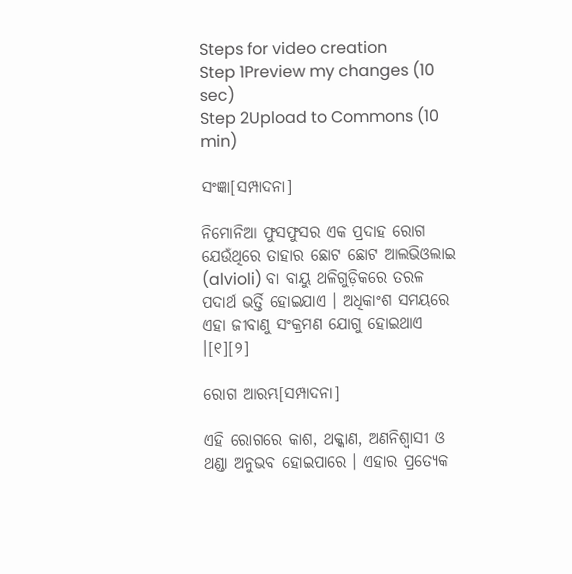Steps for video creation
Step 1Preview my changes (10 sec)
Step 2Upload to Commons (10 min)

ସଂଜ୍ଞା[ସମ୍ପାଦନା]

ନିମୋନିଆ ଫୁସଫୁସର ଏକ ପ୍ରଦାହ ରୋଗ ଯେଉଁଥିରେ ତାହାର ଛୋଟ ଛୋଟ ଆଲଭିଓଲାଇ (alvioli) ବା ବାୟୁ ଥଳିଗୁଡ଼ିକରେ ତରଳ ପଦାର୍ଥ ଭର୍ତ୍ତି ହୋଇଯାଏ । ଅଧିକାଂଶ ସମୟରେ ଏହା ଜୀବାଣୁ ସଂକ୍ରମଣ ଯୋଗୁ ହୋଇଥାଏ ।[୧][୨]

ରୋଗ ଆରମ୍ଭ[ସମ୍ପାଦନା]

ଏହି ରୋଗରେ କାଶ, ଥକ୍କାଣ, ଅଣନିଶ୍ୱାସୀ ଓ ଥଣ୍ଡା ଅନୁଭବ ହୋଇପାରେ । ଏହାର ପ୍ରତ୍ୟେକ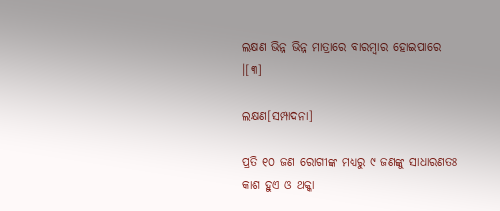ଲକ୍ଷଣ‌ ଭିନ୍ନ ଭିନ୍ନ ମାତ୍ରାରେ ବାରମ୍ବାର ହୋଇପାରେ ।[୩]

ଲକ୍ଷଣ[ସମ୍ପାଦନା]

ପ୍ରତି ୧୦ ଜଣ ରୋଗୀଙ୍କ ମଧ୍ୟରୁ ୯ ଜଣଙ୍କୁ ସାଧାରଣତଃ କାଶ ହୁଏ ଓ ଥକ୍କା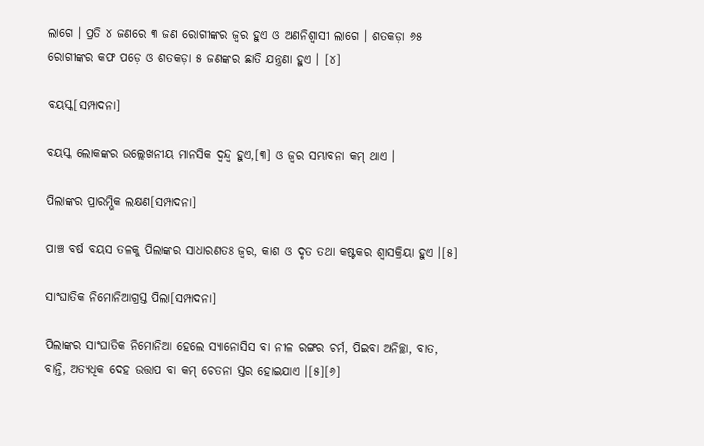ଲାଗେ । ପ୍ରତି ୪ ଜଣରେ ୩ ଜଣ ରୋଗୀଙ୍କର ଜ୍ୱର ହୁଏ ଓ ଅଣନିଶ୍ୱାସୀ ଲାଗେ । ଶତକଡ଼ା ୬୫ ରୋଗୀଙ୍କର କଫ ପଡ଼େ ଓ ଶତକଡ଼ା ୫ ଜଣଙ୍କର ଛାତି ଯନ୍ତ୍ରଣା ହୁଏ । [୪]

ବୟସ୍କ[ସମ୍ପାଦନା]

ବୟସ୍କ ଲୋକଙ୍କର ଉଲ୍ଲେଖନୀୟ ମାନସିକ ଦ୍ୱନ୍ଦ୍ୱ ହୁଏ,[୩] ଓ ଜ୍ୱର ସମ୍ଭାବନା କମ୍ ଥାଏ ।

ପିଲାଙ୍କର ପ୍ରାରମ୍ଭିକ ଲକ୍ଷଣ[ସମ୍ପାଦନା]

ପାଞ୍ଚ ବର୍ଷ ବୟସ ତଳକୁ ପିଲାଙ୍କର ସାଧାରଣତଃ ଜ୍ୱର, କାଶ ଓ ଦୃତ ତ‌ଥା କଷ୍ଟକର ଶ୍ୱାସକ୍ରିୟା ହୁଏ ।[୫]

ସାଂଘାତିକ ନିମୋନିଆଗ୍ରସ୍ତ ପିଲା[ସମ୍ପାଦନା]

ପିଲାଙ୍କର ସାଂଘାତିକ ନିମୋନିଆ ହେଲେ ସ୍ୟାନୋସିସ ବା ନୀଳ ରଙ୍ଗର ଚର୍ମ, ପିଇବା ଅନିଚ୍ଛା, ବାତ, ବାନ୍ତି, ଅତ୍ୟଧିକ ଦେହ ଉତ୍ତାପ ବା କମ୍ ଚେତନା ସ୍ତର ହୋଇଯାଏ ।[୫][୬]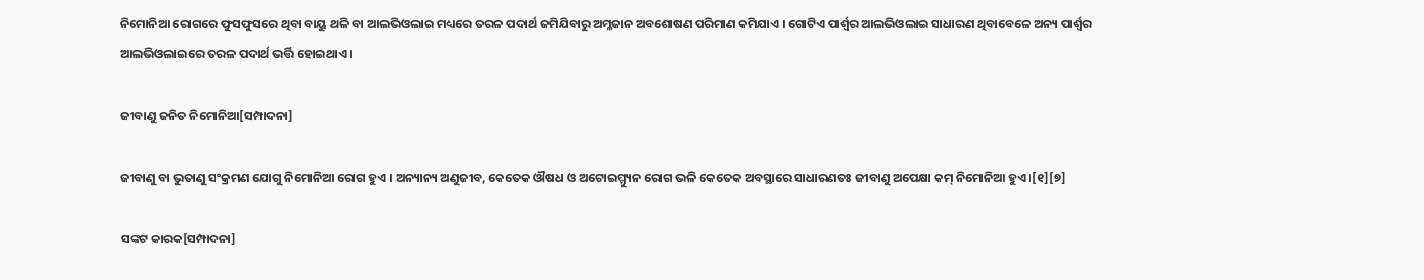ନିମୋନିଆ ରୋଗରେ ଫୁସଫୁସରେ ଥିବା ବାୟୁ ଥଳି ବା ଆଲଭିଓଲାଇ ମଧ୍ୟରେ ତରଳ ପଦାର୍ଥ ଜମିଯିବାରୁ ଅମ୍ଳଜାନ ଅବଶୋଷଣ ପରିମାଣ କମିଯାଏ । ଗୋଟିଏ ପାର୍ଶ୍ୱର ଆଲଭିଓଲାଇ ସାଧାରଣ ଥିବାବେଳେ ଅନ୍ୟ ପାର୍ଶ୍ୱର ଆଲଭିଓଲାଇରେ ତରଳ ପଦାର୍ଥ ଭର୍ତ୍ତି ହୋଇଥାଏ ।

ଜୀବାଣୁ ଜନିତ ନିମୋନିଆ[ସମ୍ପାଦନା]

ଜୀବାଣୁ ବା ଭୁତାଣୁ ସଂକ୍ରମଣ ଯୋଗୁ ନିମୋନିଆ ରୋଗ ହୁଏ । ଅନ୍ୟାନ୍ୟ ଅଣୁଜୀବ, କେତେକ ଔଷଧ ଓ ଅଟୋଇମ୍ମ୍ୟୁନ ରୋଗ ଭଳି କେତେକ ଅବସ୍ଥାରେ ସାଧାରଣତଃ ଜୀବାଣୁ ଅପେକ୍ଷା କମ୍ ନିମୋନିଆ ହୁଏ ।[୧][୭]

ସଙ୍କଟ କାରକ[ସମ୍ପାଦନା]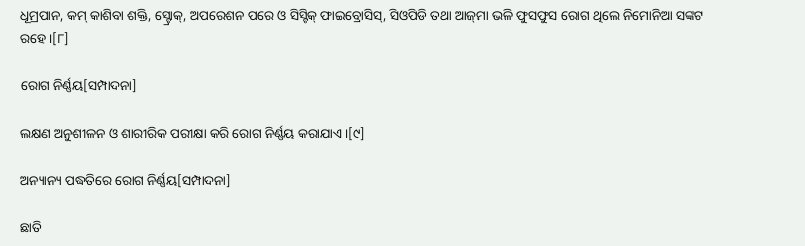ଧୂମ୍ରପାନ, କମ୍ କାଶିବା ଶକ୍ତି, ସ୍ଟ୍ରୋକ୍, ଅପରେଶନ ପରେ ଓ ସିସ୍ଟିକ୍ ଫାଇବ୍ରୋସିସ୍, ସିଓପିଡି ତ‌ଥା ଆଜ୍‌ମା ଭଳି ଫୁସଫୁସ ରୋଗ ଥିଲେ ନିମୋନିଆ ସଙ୍କଟ ରହେ ।[୮]

ରୋଗ ନିର୍ଣ୍ଣୟ[ସମ୍ପାଦନା]

ଲକ୍ଷଣ ଅନୁଶୀଳନ ଓ ଶାରୀରିକ ପରୀକ୍ଷା କରି ରୋଗ ନିର୍ଣ୍ଣୟ କରାଯାଏ ।[୯]

ଅନ୍ୟାନ୍ୟ ପଦ୍ଧତିରେ ରୋଗ ନିର୍ଣ୍ଣୟ[ସମ୍ପାଦନା]

ଛାତି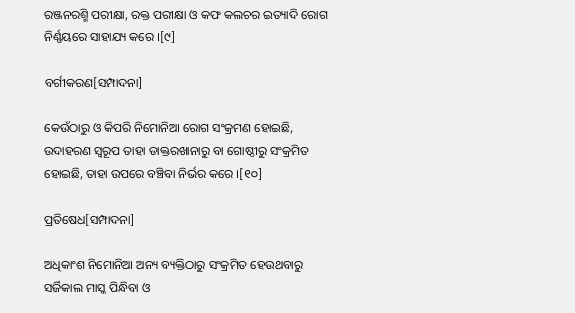ରଞ୍ଜନରଶ୍ମି ପରୀକ୍ଷା, ରକ୍ତ ପରୀକ୍ଷା ଓ କଫ କଲଚର ଇତ୍ୟାଦି ରୋଗ ନିର୍ଣ୍ଣୟରେ ସାହାଯ୍ୟ କରେ ।[୯]

ବର୍ଗୀକରଣ[ସମ୍ପାଦନା]

କେଉଁଠାରୁ ଓ କିପରି ନିମୋନିଆ ରୋଗ ସଂକ୍ରମଣ ହୋଇଛି, ଉଦାହରଣ ସ୍ୱରୂପ ତାହା ଡାକ୍ତରଖାନାରୁ ବା ଗୋଷ୍ଠୀରୁ ସଂକ୍ରମିତ ହୋଇଛି, ତାହା ଉପରେ ବଞ୍ଚିବା ନିର୍ଭର କରେ ।[୧୦]

ପ୍ରତିଷେଧ[ସମ୍ପାଦନା]

ଅଧିକାଂଶ ନିମୋନିଆ ଅନ୍ୟ ବ୍ୟକ୍ତିଠାରୁ ସଂକ୍ରମିତ ହେଉଥବାରୁ ସର୍ଜିକାଲ ମାସ୍କ ପିନ୍ଧିବା ଓ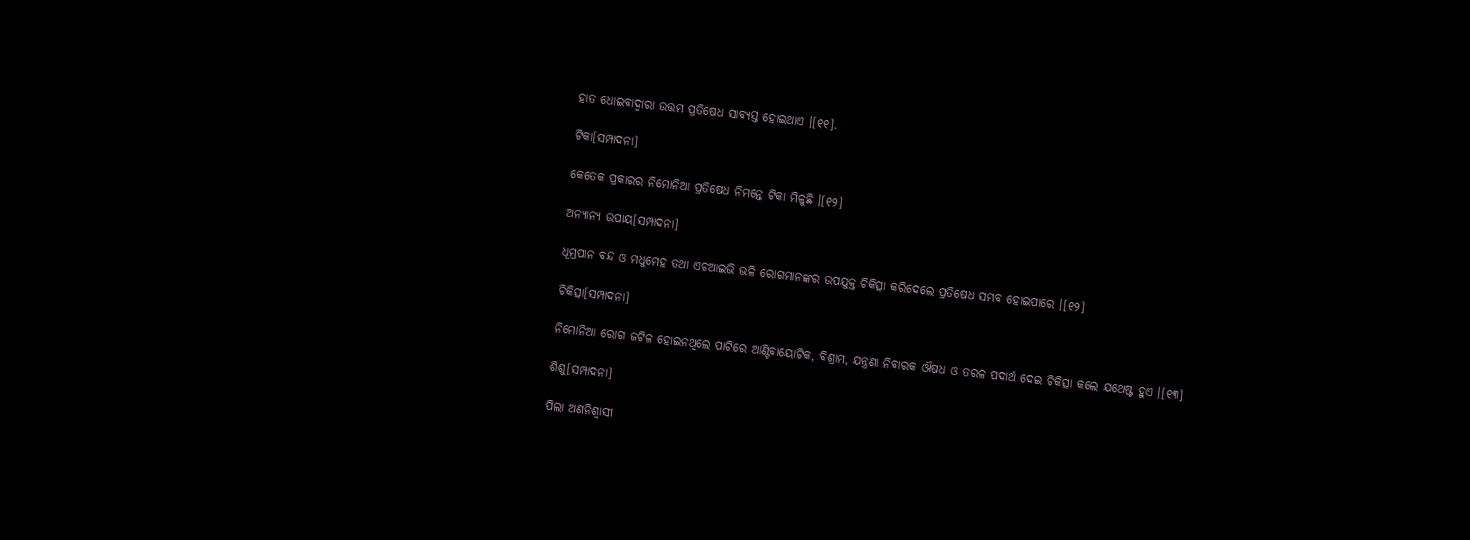ହାତ ଧୋଇବାଦ୍ୱାରା ଉତ୍ତମ ପ୍ରତିଷେଧ ସାବ୍ୟସ୍ତ ହୋଇଥାଏ ।[୧୧].

ଟିକା[ସମ୍ପାଦନା]

କେତେକ ପ୍ରକାରର ନିମୋନିଆ ପ୍ରତିଷେଧ ନିମନ୍ତେ ଟିକା ମିଳୁଛି ।[୧୨]

ଅନ୍ୟାନ୍ୟ ଉପାୟ[ସମ୍ପାଦନା]

ଧୂମ୍ରପାନ ବନ୍ଦ ଓ ମଧୁମେହ ତ‌ଥା ଏଚଆଇଭି ଭଳି ରୋଗମାନଙ୍କର ଉପ‌ଯୁକ୍ତ ଚିକିତ୍ସା କରିଦେଲେ ପ୍ରତିଷେଧ ସମ୍ଭବ ହୋଇପାରେ ।[୧୨]

ଚିକିତ୍ସା[ସମ୍ପାଦନା]

ନିମୋନିଆ ରୋଗ ଜଟିଳ ହୋଇନଥିଲେ ପାଟିରେ ଆଣ୍ଟିବାୟୋଟିକ, ବିଶ୍ରାମ, ଯନ୍ତ୍ରଣା ନିବାରକ ଔଷଧ ଓ ତରଳ ପଦାର୍ଥ ଦେଇ ଚିକିତ୍ସା କଲେ ଯଥେଷ୍ଟ ହୁଏ ।[୧୩]

ଶିଶୁ[ସମ୍ପାଦନା]

ପିଲା ଅଣନିଶ୍ୱାସୀ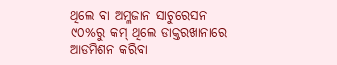ଥିଲେ ବା ଅମ୍ଳଜାନ ସାଚୁରେସନ ୯୦%ରୁ କମ୍ ଥିଲେ ଡାକ୍ତରଖାନାରେ ଆଡମିଶନ କରିବା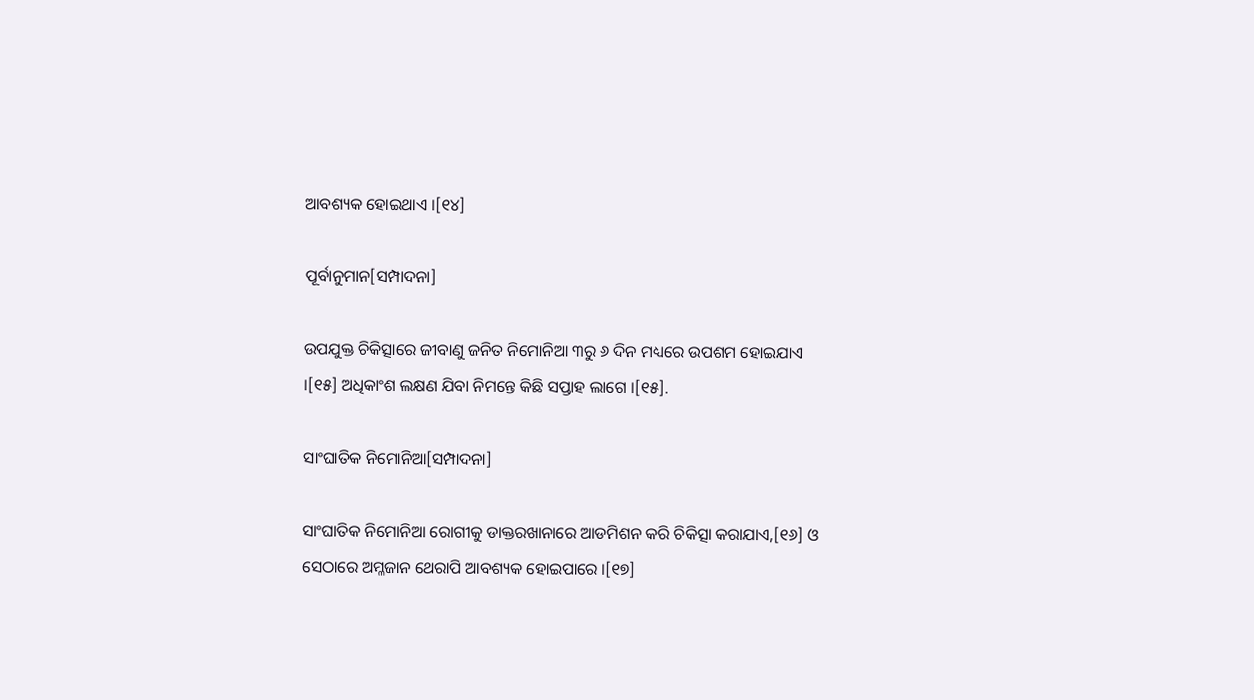ଆବଶ୍ୟକ ହୋଇଥାଏ ।[୧୪]

ପୂର୍ବାନୁମାନ[ସମ୍ପାଦନା]

ଉପ‌ଯୁକ୍ତ ଚିକିତ୍ସାରେ ଜୀବାଣୁ ଜନିତ ନିମୋନିଆ ୩ରୁ ୬ ଦିନ ମଧ୍ୟରେ ଉପଶମ ହୋଇଯାଏ ।[୧୫] ଅଧିକାଂଶ ଲକ୍ଷଣ ଯିବା ନିମନ୍ତେ କିଛି ସପ୍ତାହ ଲାଗେ ।[୧୫].

ସାଂଘାତିକ ନିମୋନିଆ[ସମ୍ପାଦନା]

ସାଂଘାତିକ ନିମୋନିଆ ରୋଗୀକୁ ଡାକ୍ତରଖାନାରେ ଆଡମିଶନ କରି ଚିକିତ୍ସା କରାଯାଏ,[୧୬] ଓ ସେଠାରେ ଅମ୍ଳଜାନ ଥେରାପି ଆବଶ୍ୟକ ହୋଇପାରେ ।[୧୭]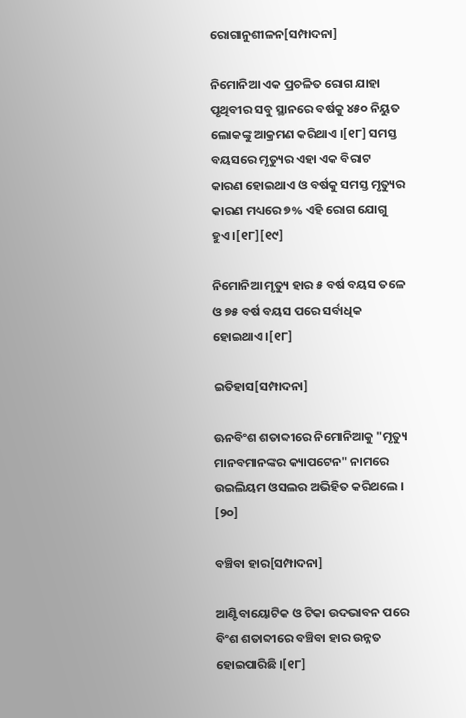ରୋଗାନୁଶୀଳନ[ସମ୍ପାଦନା]

ନିମୋନିଆ ଏକ ପ୍ରଚଳିତ ରୋଗ ଯାହା ପୃଥିବୀର ସବୁ ସ୍ଥାନରେ ବର୍ଷକୁ ୪୫୦ ନିୟୁତ ଲୋକଙ୍କୁ ଆକ୍ରମଣ କରିଥାଏ ।[୧୮] ସମସ୍ତ ବୟସରେ ମୃତ୍ୟୁର ଏହା ଏକ ବିରାଟ କାରଣ ହୋଇଥାଏ ଓ ବର୍ଷକୁ ସମସ୍ତ ମୃତ୍ୟୁର କାରଣ ମଧ୍ୟରେ ୭% ଏହି ରୋଗ ଯୋଗୁ ହୁଏ ।[୧୮][୧୯]

ନିମୋନିଆ ମୃତ୍ୟୁ ହାର ୫ ବର୍ଷ ବୟସ ତଳେ ଓ ୭୫ ବର୍ଷ ବୟସ ପରେ ସର୍ବାଧିକ ହୋଇଥାଏ ।[୧୮]

ଇତିହାସ[ସମ୍ପାଦନା]

ଊନବିଂଶ ଶତାବ୍ଦୀରେ ନିମୋନିଆକୁ "ମୃତ୍ୟୁ ମାନବମାନଙ୍କର କ୍ୟାପଟେନ" ନାମରେ ଉଇଲିୟମ ଓସଲର ଅଭିହିତ କରିଥଲେ । [୨୦]

ବଞ୍ଚିବା ହାର[ସମ୍ପାଦନା]

ଆଣ୍ଟିବାୟୋଟିକ ଓ ଟିକା ଉଦଭାବନ ପରେ ବିଂଶ ଶତାବ୍ଦୀରେ ବଞ୍ଚିବା ହାର ଉନ୍ନତ ହୋଇପାରିଛି ।[୧୮]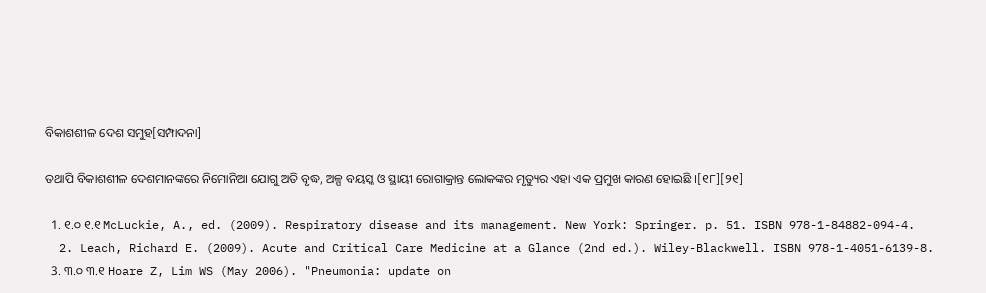ବିକାଶଶୀଳ ଦେଶ ସମୁହ[ସମ୍ପାଦନା]

ତ‌ଥାପି ବିକାଶଶୀଳ ଦେଶମାନଙ୍କରେ ନିମୋନିଆ ଯୋଗୁ ଅତି ବୃଦ୍ଧ, ଅଳ୍ପ ବ‌ୟସ୍କ ଓ ସ୍ଥାୟୀ ରୋଗାକ୍ରାନ୍ତ ଲୋକଙ୍କର ମୃତ୍ୟୁର ଏହା ଏକ ପ୍ରମୁଖ କାରଣ ହୋଇଛି ।[୧୮][୨୧]

  1. ୧.୦ ୧.୧ McLuckie, A., ed. (2009). Respiratory disease and its management. New York: Springer. p. 51. ISBN 978-1-84882-094-4.
  2. Leach, Richard E. (2009). Acute and Critical Care Medicine at a Glance (2nd ed.). Wiley-Blackwell. ISBN 978-1-4051-6139-8.
  3. ୩.୦ ୩.୧ Hoare Z, Lim WS (May 2006). "Pneumonia: update on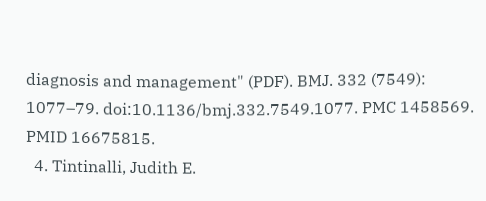diagnosis and management" (PDF). BMJ. 332 (7549): 1077–79. doi:10.1136/bmj.332.7549.1077. PMC 1458569. PMID 16675815.
  4. Tintinalli, Judith E.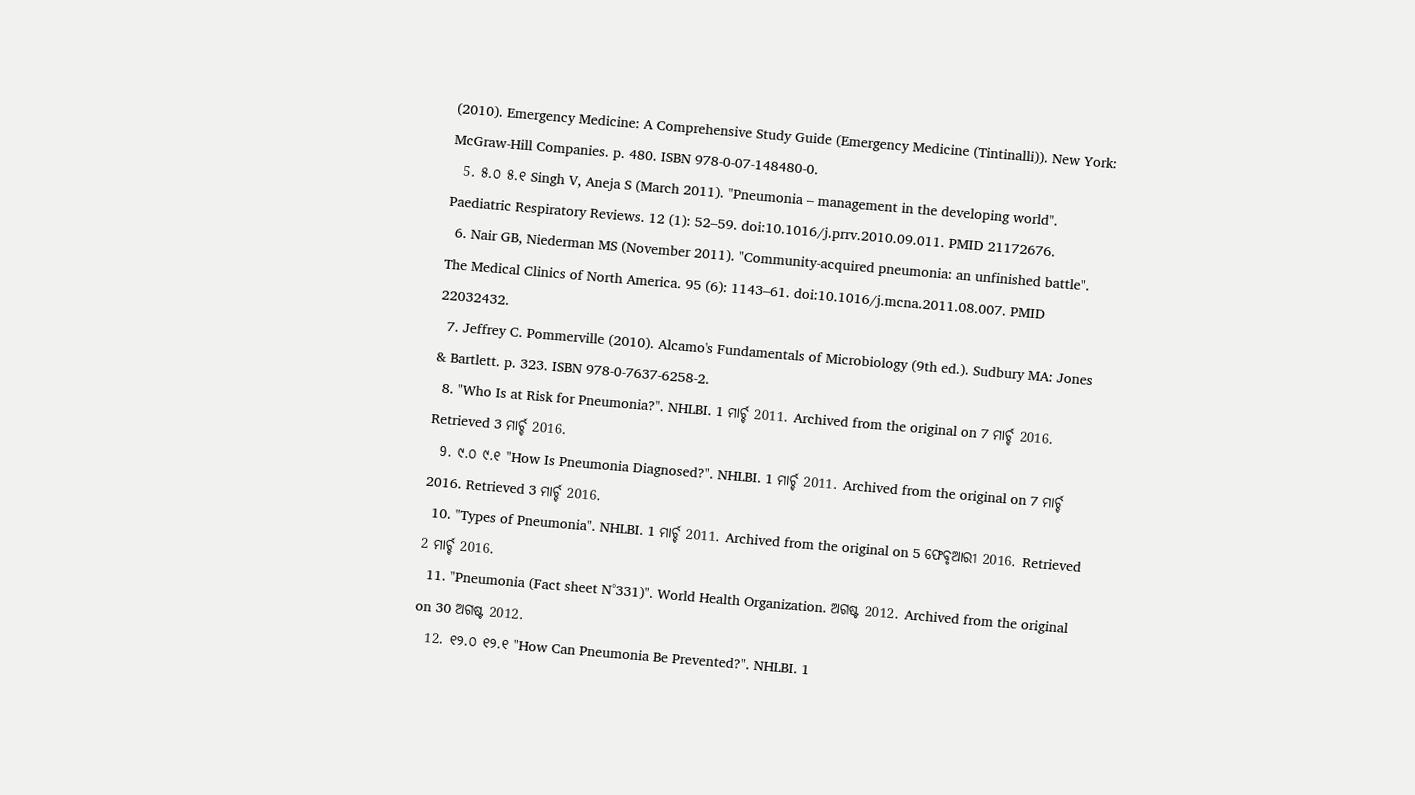(2010). Emergency Medicine: A Comprehensive Study Guide (Emergency Medicine (Tintinalli)). New York: McGraw-Hill Companies. p. 480. ISBN 978-0-07-148480-0.
  5. ୫.୦ ୫.୧ Singh V, Aneja S (March 2011). "Pneumonia – management in the developing world". Paediatric Respiratory Reviews. 12 (1): 52–59. doi:10.1016/j.prrv.2010.09.011. PMID 21172676.
  6. Nair GB, Niederman MS (November 2011). "Community-acquired pneumonia: an unfinished battle". The Medical Clinics of North America. 95 (6): 1143–61. doi:10.1016/j.mcna.2011.08.007. PMID 22032432.
  7. Jeffrey C. Pommerville (2010). Alcamo's Fundamentals of Microbiology (9th ed.). Sudbury MA: Jones & Bartlett. p. 323. ISBN 978-0-7637-6258-2.
  8. "Who Is at Risk for Pneumonia?". NHLBI. 1 ମାର୍ଚ୍ଚ 2011. Archived from the original on 7 ମାର୍ଚ୍ଚ 2016. Retrieved 3 ମାର୍ଚ୍ଚ 2016.
  9. ୯.୦ ୯.୧ "How Is Pneumonia Diagnosed?". NHLBI. 1 ମାର୍ଚ୍ଚ 2011. Archived from the original on 7 ମାର୍ଚ୍ଚ 2016. Retrieved 3 ମାର୍ଚ୍ଚ 2016.
  10. "Types of Pneumonia". NHLBI. 1 ମାର୍ଚ୍ଚ 2011. Archived from the original on 5 ଫେବୃଆରୀ 2016. Retrieved 2 ମାର୍ଚ୍ଚ 2016.
  11. "Pneumonia (Fact sheet N°331)". World Health Organization. ଅଗଷ୍ଟ 2012. Archived from the original on 30 ଅଗଷ୍ଟ 2012.
  12. ୧୨.୦ ୧୨.୧ "How Can Pneumonia Be Prevented?". NHLBI. 1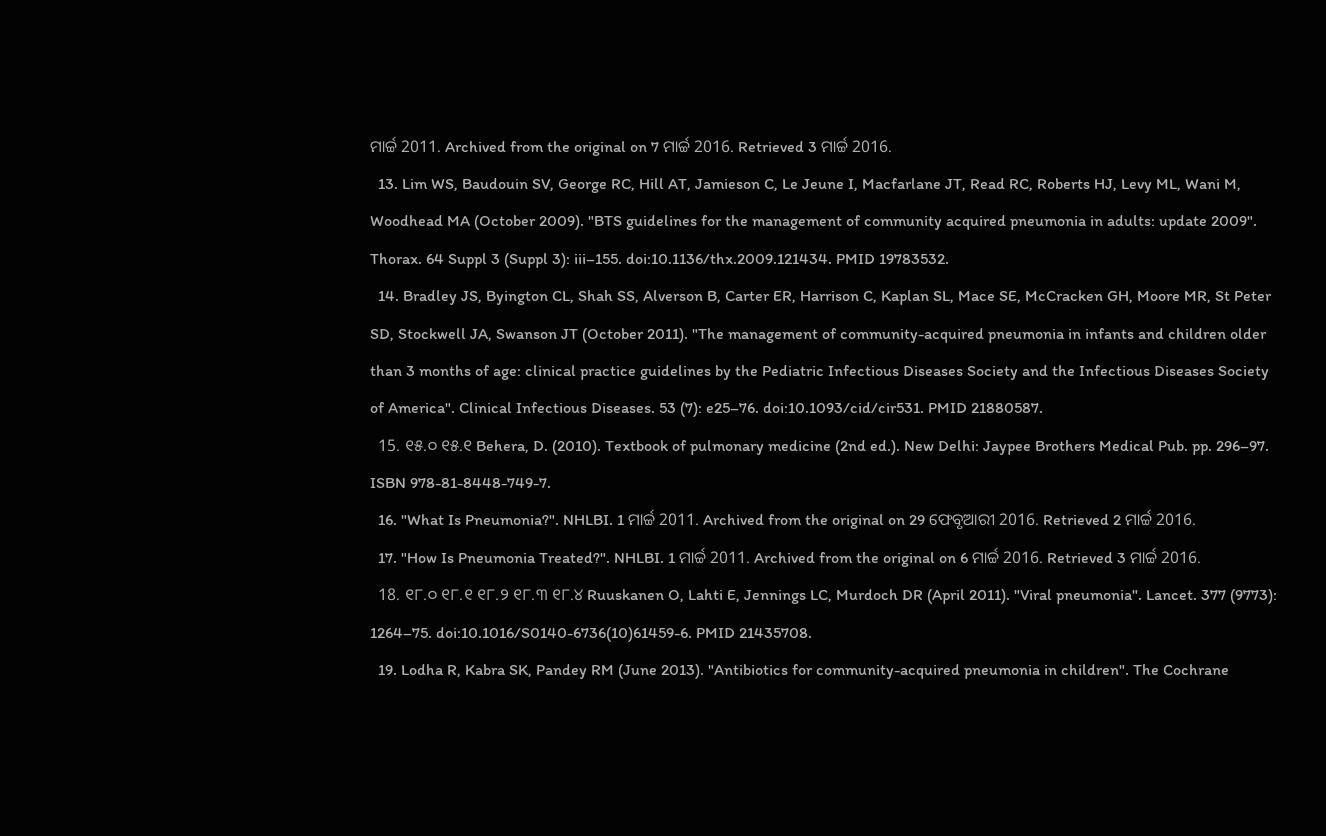ମାର୍ଚ୍ଚ 2011. Archived from the original on 7 ମାର୍ଚ୍ଚ 2016. Retrieved 3 ମାର୍ଚ୍ଚ 2016.
  13. Lim WS, Baudouin SV, George RC, Hill AT, Jamieson C, Le Jeune I, Macfarlane JT, Read RC, Roberts HJ, Levy ML, Wani M, Woodhead MA (October 2009). "BTS guidelines for the management of community acquired pneumonia in adults: update 2009". Thorax. 64 Suppl 3 (Suppl 3): iii–155. doi:10.1136/thx.2009.121434. PMID 19783532.
  14. Bradley JS, Byington CL, Shah SS, Alverson B, Carter ER, Harrison C, Kaplan SL, Mace SE, McCracken GH, Moore MR, St Peter SD, Stockwell JA, Swanson JT (October 2011). "The management of community-acquired pneumonia in infants and children older than 3 months of age: clinical practice guidelines by the Pediatric Infectious Diseases Society and the Infectious Diseases Society of America". Clinical Infectious Diseases. 53 (7): e25–76. doi:10.1093/cid/cir531. PMID 21880587.
  15. ୧୫.୦ ୧୫.୧ Behera, D. (2010). Textbook of pulmonary medicine (2nd ed.). New Delhi: Jaypee Brothers Medical Pub. pp. 296–97. ISBN 978-81-8448-749-7.
  16. "What Is Pneumonia?". NHLBI. 1 ମାର୍ଚ୍ଚ 2011. Archived from the original on 29 ଫେବୃଆରୀ 2016. Retrieved 2 ମାର୍ଚ୍ଚ 2016.
  17. "How Is Pneumonia Treated?". NHLBI. 1 ମାର୍ଚ୍ଚ 2011. Archived from the original on 6 ମାର୍ଚ୍ଚ 2016. Retrieved 3 ମାର୍ଚ୍ଚ 2016.
  18. ୧୮.୦ ୧୮.୧ ୧୮.୨ ୧୮.୩ ୧୮.୪ Ruuskanen O, Lahti E, Jennings LC, Murdoch DR (April 2011). "Viral pneumonia". Lancet. 377 (9773): 1264–75. doi:10.1016/S0140-6736(10)61459-6. PMID 21435708.
  19. Lodha R, Kabra SK, Pandey RM (June 2013). "Antibiotics for community-acquired pneumonia in children". The Cochrane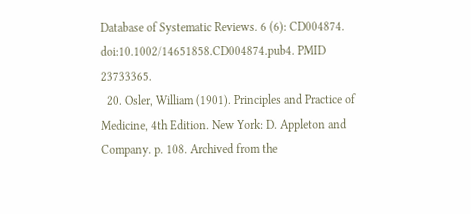Database of Systematic Reviews. 6 (6): CD004874. doi:10.1002/14651858.CD004874.pub4. PMID 23733365.
  20. Osler, William (1901). Principles and Practice of Medicine, 4th Edition. New York: D. Appleton and Company. p. 108. Archived from the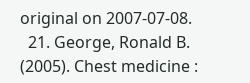original on 2007-07-08.
  21. George, Ronald B. (2005). Chest medicine :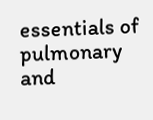essentials of pulmonary and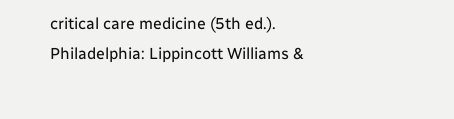critical care medicine (5th ed.). Philadelphia: Lippincott Williams &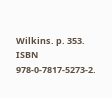Wilkins. p. 353. ISBN 978-0-7817-5273-2.